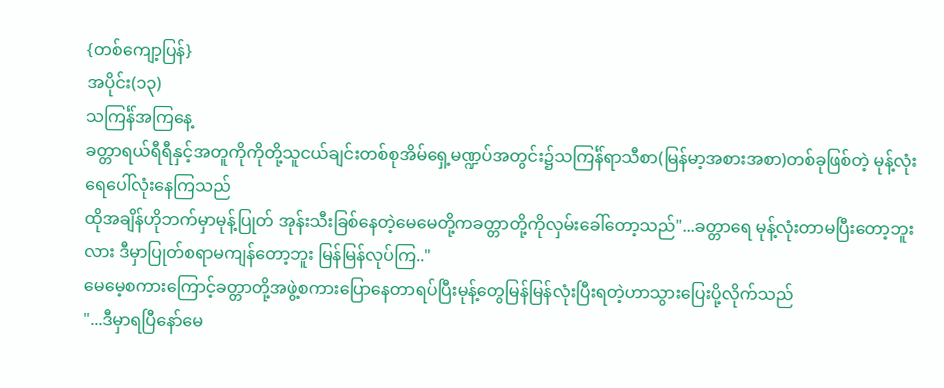{တစ်ကျော့ပြန်}
အပိုင်း(၁၃)
သကြင်္န်အကြနေ့
ခတ္တာရယ်ရီရီနှင့်အတူကိုကိုတို့သူငယ်ချင်းတစ်စုအိမ်ရှေ့မဏ္ဍပ်အတွင်း၌သကြင်္န်ရာသီစာ(မြန်မာ့အစားအစာ)တစ်ခုဖြစ်တဲ့ မုန့်လုံးရေပေါ်လုံးနေကြသည်
ထိုအချိန်ဟိုဘက်မှာမုန့်ပြုတ် အုန်းသီးခြစ်နေတဲ့မေမေတို့ကခတ္တာတို့ကိုလှမ်းခေါ်တော့သည်"...ခတ္တာရေ မုန့်လုံးတာမပြီးတော့ဘူးလား ဒီမှာပြုတ်စရာမကျန်တော့ဘူး မြန်မြန်လုပ်ကြ.."
မေမေ့စကားကြောင့်ခတ္တာတို့အဖွဲ့စကားပြောနေတာရပ်ပြီးမုန့်တွေမြန်မြန်လုံးပြီးရတဲ့ဟာသွားပြေးပို့လိုက်သည်
"...ဒီမှာရပြီနော်မေ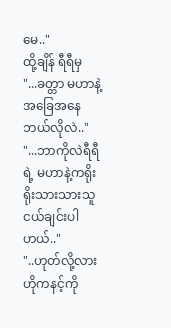မေ.."
ထို့ချိန် ရီရီမှ
"...ခတ္တာ မဟာနဲ့အခြေအနေဘယ်လိုလဲ.."
"...ဘာကိုလဲရီရီရဲ့ မဟာနဲ့ကရိုးရိုးသားသားသူငယ်ချင်းပါဟယ်.."
"..ဟုတ်လို့လားဟိုကနင့်ကို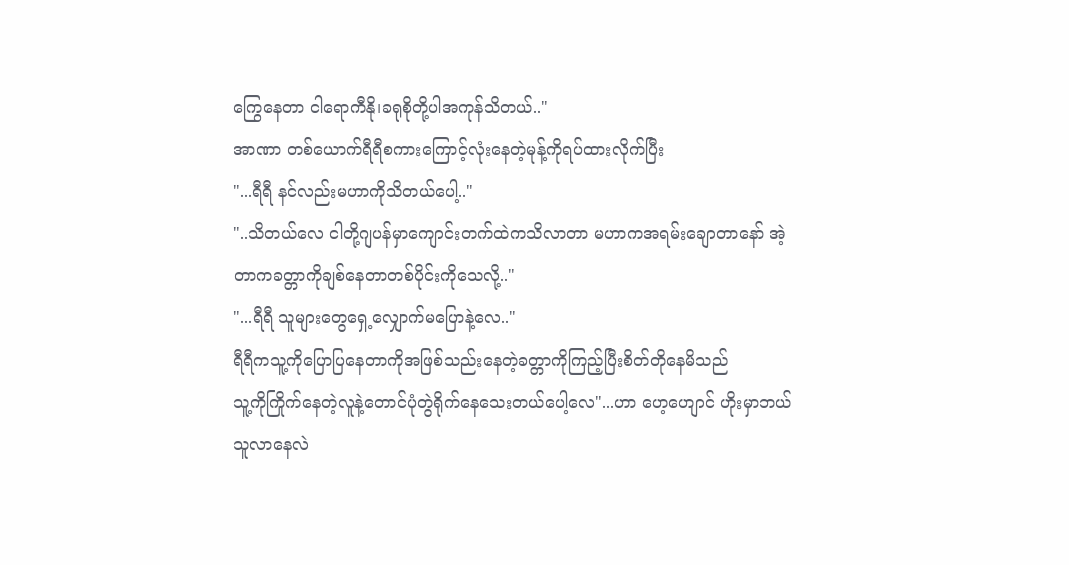ကြွေနေတာ ငါရောကီနို၊ခရုစိုတို့ပါအကုန်သိတယ်.."
အာဏာ တစ်ယောက်ရီရီစကားကြောင့်လုံးနေတဲ့မုန့်ကိုရပ်ထားလိုက်ပြီး
"...ရီရီ နင်လည်းမဟာကိုသိတယ်ပေါ့.."
"..သိတယ်လေ ငါတို့ဂျပန်မှာကျောင်းတက်ထဲကသိလာတာ မဟာကအရမ်းချောတာနော် အဲ့တာကခတ္တာကိုချစ်နေတာတစ်ပိုင်းကိုသေလို့.."
"...ရီရီ သူများတွေရှေ့လျှောက်မပြောနဲ့လေ.."
ရီရီကသူ့ကိုပြောပြနေတာကိုအဖြစ်သည်းနေတဲ့ခတ္တာကိုကြည့်ပြီးစိတ်တိုနေမိသည်
သူ့ကိုကြိုက်နေတဲ့လူနဲ့တောင်ပုံတွဲရိုက်နေသေးတယ်ပေါ့လေ"...ဟာ ဟေ့ဟျောင် ဟိုးမှာဘယ်သူလာနေလဲ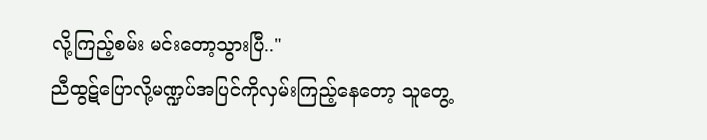လို့ကြည့်စမ်း မင်းတော့သွားပြီ.."
ညီထွဋ်ပြောလို့မဏ္ဍပ်အပြင်ကိုလှမ်းကြည့်နေတော့ သူတွေ့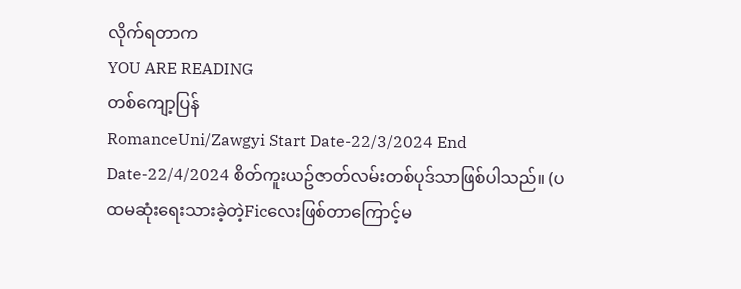လိုက်ရတာက
YOU ARE READING
တစ်ကျော့ပြန်
RomanceUni/Zawgyi Start Date-22/3/2024 End Date-22/4/2024 စိတ်ကူးယဥ်ဇာတ်လမ်းတစ်ပုဒ်သာဖြစ်ပါသည်။ (ပထမဆုံးရေးသားခဲ့တဲ့Ficလေးဖြစ်တာကြောင့်မ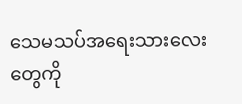သေမသပ်အရေးသားလေးတွေကို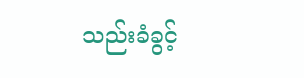သည်းခံခွင့်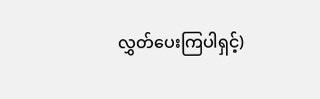လွှတ်ပေးကြပါရှင့်)